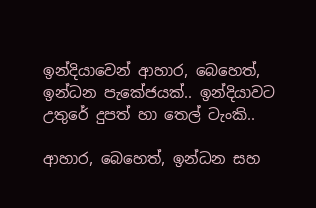ඉන්දියාවෙන් ආහාර, බෙහෙත්, ඉන්ධන පැකේජයක්.. ඉන්දියාවට උතුරේ දුපත් හා තෙල් ටැංකි..

ආහාර, බෙහෙත්, ඉන්ධන සහ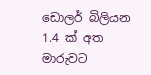ඩොලර් බිලියන 1.4 ක් අත මාරුවට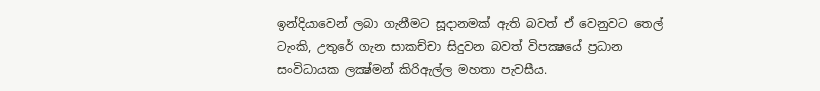ඉන්දියාවෙන් ලබා ගැනීමට සූදානමක් ඇති බවත් ඒ වෙනුවට තෙල් ටැංකි, උතුරේ ගැන සාකච්චා සිදුවන බවත් විපක්‍ෂයේ ප්‍රධාන සංවිධායක ලක්‍ෂ්මන් කිරිඇල්ල මහතා පැවසීය.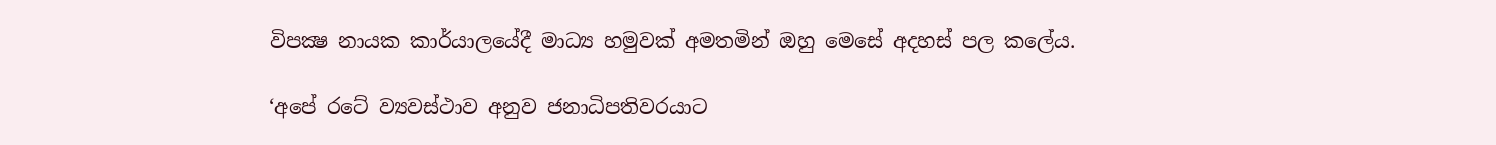විපක්‍ෂ නායක කාර්යාලයේදී මාධ්‍ය හමුවක් අමතමින් ඔහු මෙසේ අදහස් පල කලේය.

‘අපේ රටේ ව්‍යවස්ථාව අනුව ජනාධිපතිවරයාට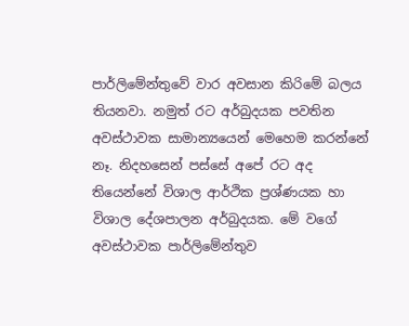පාර්ලිමේන්තුවේ වාර අවසාන කිරිමේ බලය තියනවා. නමුත් රට අර්බුදයක පවතින අවස්ථාවක සාමාන්‍යයෙන් මෙහෙම කරන්නේ නෑ. නිදහසෙන් පස්සේ අපේ රට අද තියෙන්නේ විශාල ආර්ථික ප්‍රශ්ණයක හා විශාල දේශපාලන අර්බුදයක. මේ වගේ අවස්ථාවක පාර්ලිමේන්තුව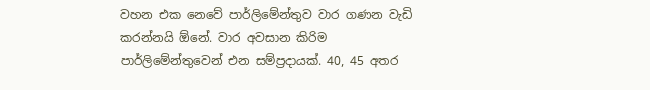වහන එක නෙවේ පාර්ලිමේන්තුව වාර ගණන වැඩි කරන්නයි ඕනේ. වාර අවසාන කිරිම පාර්ලිමේන්තුවෙන් එන සම්ප්‍රදායක්. 40, 45 අතර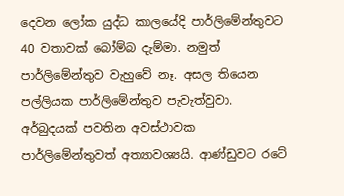දෙවන ලෝක යුද්ධ කාලයේදි පාර්ලිමේන්තුවට 40 වතාවක් බෝම්බ දැම්මා. නමුත් පාර්ලිමේන්තුව වැහුවේ නෑ. අසල තියෙන පල්ලියක පාර්ලිමේන්තුව පැවැත්වුවා. අර්බුදයක් පවතින අවස්ථාවක පාර්ලිමේන්තුවත් අත්‍යාවශ්‍යයි. ආණ්ඩුවට රටේ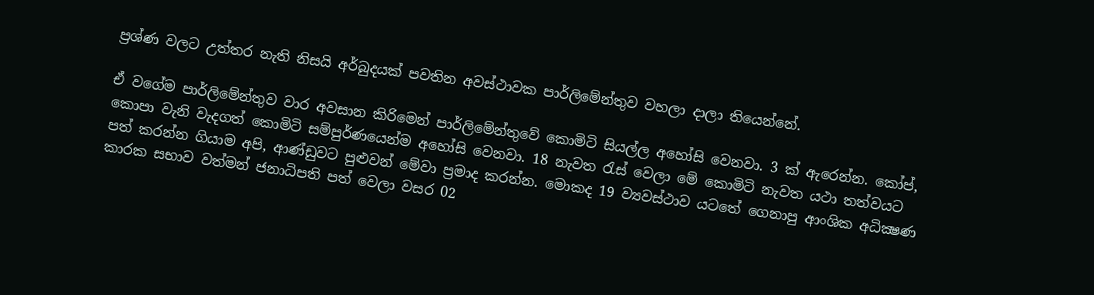ප්‍රශ්ණ වලට උත්තර නැති නිසයි අර්බුදයක් පවතින අවස්ථාවක පාර්ලිමේන්තුව වහලා දාලා තියෙන්නේ.

ඒ වගේම පාර්ලිමේන්තුව වාර අවසාන කිරිමෙන් පාර්ලිමේන්තුවේ කොමිටි සියල්ල අහෝසි වෙනවා. 3 ක් ඇරෙන්න. කෝප්, කොපා වැනි වැදගත් කොමිටි සම්පුර්ණයෙන්ම අහෝසි වෙනවා. 18 නැවත රැස් වෙලා මේ කොමිටි නැවත යථා තත්වයට පත් කරන්න ගියාම අපි, ආණ්ඩුවට පුළුවන් මේවා ප්‍රමාද කරන්න. මොකද 19 ව්‍යවස්ථාව යටතේ ගෙනාපු ආංශික අධික්‍ෂණ කාරක සභාව වත්මන් ජනාධිපති පත් වෙලා වසර 02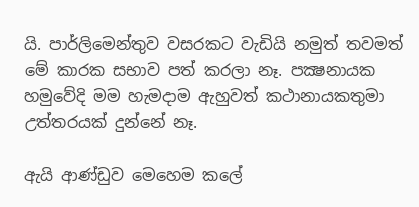යි. පාර්ලිමෙන්තුව වසරකට වැඩියි නමුත් තවමත් මේ කාරක සභාව පත් කරලා නෑ. පක්‍ෂනායක හමුවේදි මම හැමදාම ඇහුවත් කථානායකතුමා උත්තරයක් දුන්නේ නෑ.

ඇයි ආණ්ඩුව මෙහෙම කලේ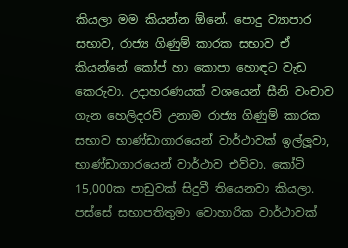කියලා මම කියන්න ඕනේ. පොදු ව්‍යාපාර සභාව, රාජ්‍ය ගිණුම් කාරක සභාව ඒ කියන්නේ කෝප් හා කොපා හොඳට වැඩ කෙරුවා. උදාහරණයක් වශයෙන් සීනි වංචාව ගැන හෙලිදරව් උනාම රාජ්‍ය ගිණුම් කාරක සභාව භාණ්ඩාගාරයෙන් වාර්ථාවක් ඉල්ලූවා, භාණ්ඩාගාරයෙන් වාර්ථාව එව්වා. කෝටි 15,000ක පාඩුවක් සිදුවී තියෙනවා කියලා. පස්සේ සභාපතිතුමා වොහාරික වාර්ථාවක්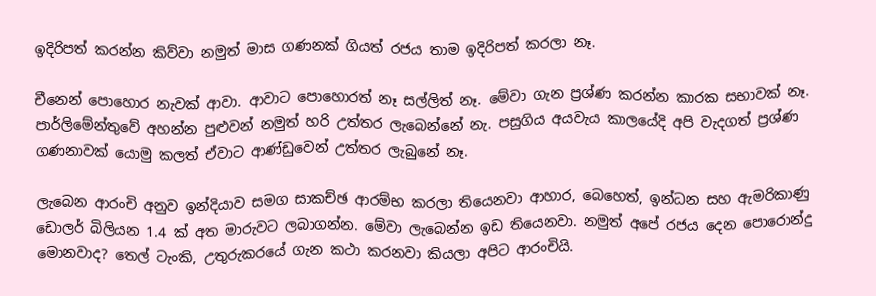ඉදිරිපත් කරන්න කිව්වා නමුත් මාස ගණනක් ගියත් රජය තාම ඉදිරිපත් කරලා නෑ.

චීනෙන් පොහොර නැවක් ආවා. ආවාට පොහොරත් නෑ සල්ලිත් නෑ. මේවා ගැන ප්‍රශ්ණ කරන්න කාරක සභාවක් නෑ. පාර්ලිමේන්තුවේ අහන්න පුළුවන් නමුත් හරි උත්තර ලැබෙන්නේ නැ. පසුගිය අයවැය කාලයේදි අපි වැදගත් ප්‍රශ්ණ ගණනාවක් යොමු කලත් ඒවාට ආණ්ඩුවෙන් උත්තර ලැබුනේ නෑ.

ලැබෙන ආරංචි අනුව ඉන්දියාව සමග සාකච්ඡ ආරම්භ කරලා තියෙනවා ආහාර, බෙහෙත්, ඉන්ධන සහ ඇමරිකාණු ඩොලර් බිලියන 1.4 ක් අත මාරුවට ලබාගන්න. මේවා ලැබෙන්න ඉඩ තියෙනවා. නමුත් අපේ රජය දෙන පොරොන්දු මොනවාද? තෙල් ටැංකි, උතුරුකරයේ ගැන කථා කරනවා කියලා අපිට ආරංචියි.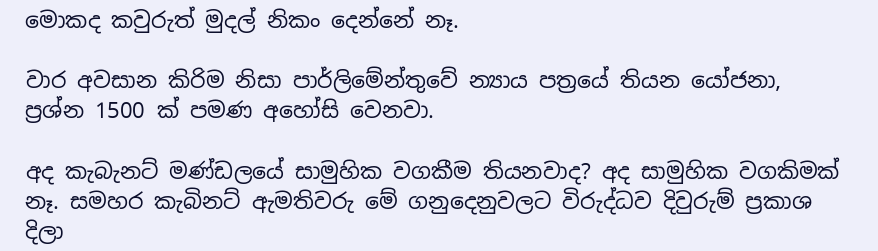මොකද කවුරුත් මුදල් නිකං දෙන්නේ නෑ.

වාර අවසාන කිරිම නිසා පාර්ලිමේන්තුවේ න්‍යාය පත්‍රයේ තියන යෝජනා, ප්‍රශ්න 1500 ක් පමණ අහෝසි වෙනවා.

අද කැබැනට් මණ්ඩලයේ සාමුහික වගකීම තියනවාද? අද සාමුහික වගකිමක් නෑ. සමහර කැබිනට් ඇමතිවරු මේ ගනුදෙනුවලට විරුද්ධව දිවුරුම් ප්‍රකාශ දිලා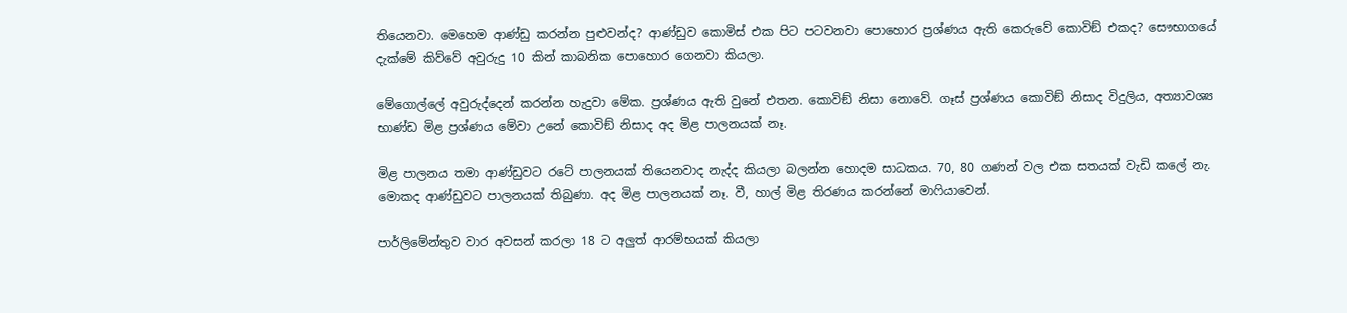තියෙනවා. මෙහෙම ආණ්ඩු කරන්න පුළුවන්ද? ආණ්ඩුව කොමිස් එක පිට පටවනවා පොහොර ප්‍රශ්ණය ඇති කෙරුවේ කොවිඞ් එකද? සෞභාගයේ දැක්මේ කිව්වේ අවුරුදු 10 කින් කාබනික පොහොර ගෙනවා කියලා.

මේගොල්ලේ අවුරුද්දෙන් කරන්න හැදුවා මේක. ප්‍රශ්ණය ඇති වුනේ එතන. කොවිඞ් නිසා නොවේ. ගෑස් ප්‍රශ්ණය කොවිඞ් නිසාද විදුලිය, අත්‍යාවශ්‍ය භාණ්ඩ මිළ ප්‍රශ්ණය මේවා උනේ කොවිඞ් නිසාද අද මිළ පාලනයක් නෑ.

මිළ පාලනය තමා ආණ්ඩුවට රටේ පාලනයක් තියෙනවාද නැද්ද කියලා බලන්න හොදම සාධකය. 70, 80 ගණන් වල එක සතයක් වැඩි කලේ නැ. මොකද ආණ්ඩුවට පාලනයක් තිබුණා. අද මිළ පාලනයක් නෑ. වී, හාල් මිළ තිරණය කරන්නේ මාෆියාවෙන්.

පාර්ලිමේන්තුව වාර අවසන් කරලා 18 ට අලුත් ආරම්භයක් කියලා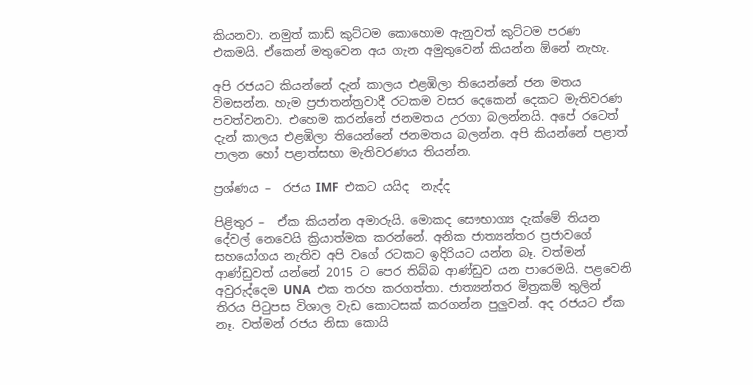කියනවා. නමුත් කාඩ් කුට්ටම කොහොම ඇනුවත් කුට්ටම පරණ එකමයි. ඒකෙන් මතුවෙන අය ගැන අමුතුවෙන් කියන්න ඕනේ නැහැ.

අපි රජයට කියන්නේ දැන් කාලය එළඹිලා තියෙන්නේ ජන මතය විමසන්න. හැම ප්‍රජාතන්ත්‍රවාදී රටකම වසර දෙකෙන් දෙකට මැතිවරණ පවත්වනවා. එහෙම කරන්නේ ජනමතය උරගා බලන්නයි. අපේ රටෙත් දැන් කාලය එළඹිලා තියෙන්නේ ජනමතය බලන්න. අපි කියන්නේ පළාත් පාලන හෝ පළාත්සභා මැතිවරණය තියන්න.

ප්‍රශ්ණය –  රජය IMF  එකට යයිද  නැද්ද

පිළිතුර –  ඒක කියන්න අමාරුයි. මොකද සෞභාග්‍ය දැක්මේ තියන දේවල් නෙවෙයි ක්‍රියාත්මක කරන්නේ. අනික ජාත්‍යන්තර ප්‍රජාවගේ සහයෝගය නැතිව අපි වගේ රටකට ඉදිරියට යන්න බෑ. වත්මන් ආණ්ඩුවත් යන්නේ 2015 ට පෙර තිබ්බ ආණ්ඩුව යන පාරෙමයි. පළවෙනි අවුරුද්දෙම UNA  එක තරහ කරගත්තා. ජාත්‍යන්තර මිත්‍රකම් තුලින් තිරය පිටුපස විශාල වැඩ කොටසක් කරගන්න පුලුවන්. අද රජයට ඒක නෑ. වත්මන් රජය නිසා කොයි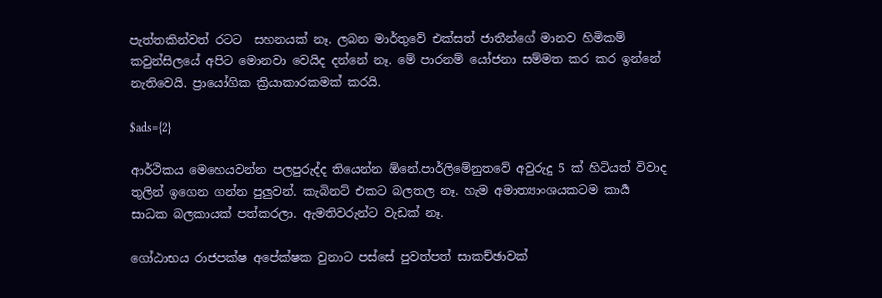පැත්තකින්වත් රටට  සහනයක් නෑ. ලබන මාර්තුවේ එක්සත් ජාතීන්ගේ මානව හිමිකම් කවුන්සිලයේ අපිට මොනවා වෙයිද දන්නේ නෑ. මේ පාරනම් යෝජනා සම්මත කර කර ඉන්නේ නැතිවෙයි. ප්‍රායෝගික ක්‍රියාකාරකමක් කරයි.

$ads={2}

ආර්ථිකය මෙහෙයවන්න පලපුරුද්ද තියෙන්න ඕනේ.පාර්ලිමේනුතවේ අවුරුදු 5 ක් හිටියත් විවාද තුලින් ඉගෙන ගන්න පුලුවන්. කැබිනට් එකට බලතල නෑ. හැම අමාත්‍යාංශයකටම කාර්‍ය  සාධක බලකායක් පත්කරලා. ඇමතිවරුන්ට වැඩක් නෑ.

ගෝඨාභය රාජපක්ෂ අපේක්ෂක වුනාට පස්සේ පුවත්පත් සාකච්ඡාවක්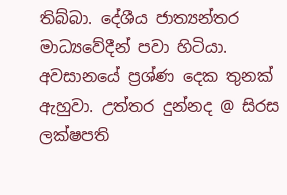තිබ්බා. දේශීය ජාත්‍යන්තර මාධ්‍යවේදීන් පවා හිටියා. අවසානයේ ප්‍රශ්ණ දෙක තුනක් ඇහුවා. උත්තර දුන්නද @ සිරස ලක්ෂපති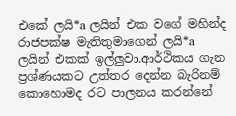එකේ ලයි*a ලයින් එක වගේ මහින්ද රාජපක්ෂ මැතිතුමාගෙන් ලයි*a ලයින් එකක් ඉල්ලුවා.ආර්ථිකය ගැන ප්‍රශ්ණයකට උත්තර දෙන්න බැරිනම් කොහොමද රට පාලනය කරන්නේ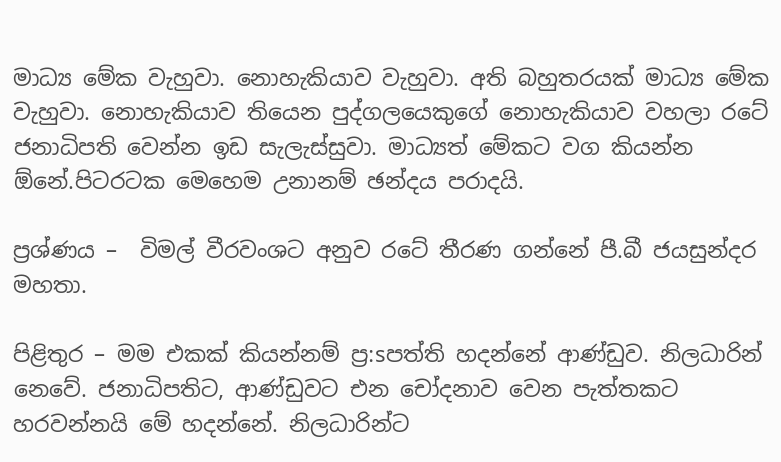මාධ්‍ය මේක වැහුවා. නොහැකියාව වැහුවා. අති බහුතරයක් මාධ්‍ය මේක වැහුවා. නොහැකියාව තියෙන පුද්ගලයෙකුගේ නොහැකියාව වහලා රටේ ජනාධිපති වෙන්න ඉඩ සැලැස්සුවා. මාධ්‍යත් මේකට වග කියන්න ඕනේ.පිටරටක මෙහෙම උනානම් ඡන්දය පරාදයි.

ප්‍රශ්ණය –  විමල් වීරවංශට අනුව රටේ තීරණ ගන්නේ පී.බී ජයසුන්දර මහතා.

පිළිතුර – මම එකක් කියන්නම් ප්‍ර:sපත්ති හදන්නේ ආණ්ඩුව. නිලධාරින් නෙවේ. ජනාධිපතිට, ආණ්ඩුවට එන චෝදනාව වෙන පැත්තකට හරවන්නයි මේ හදන්නේ. නිලධාරින්ට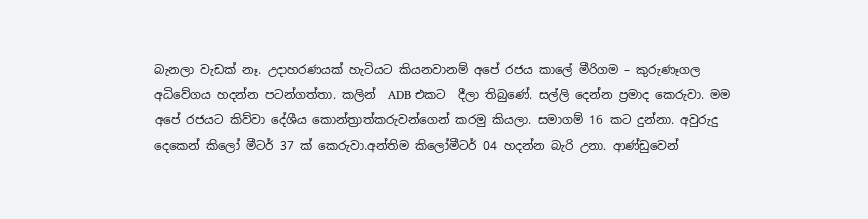බැනලා වැඩක් නෑ. උදාහරණයක් හැටියට කියනවානම් අපේ රජය කාලේ මීරිගම – කුරුණෑගල අධිවේගය හදන්න පටන්ගත්තා. කලින්  ADB එකට  දීලා තිබුණේ. සල්ලි දෙන්න ප්‍රමාද කෙරුවා. මම අපේ රජයට කිව්වා දේශීය කොන්ත්‍රාත්කරුවන්ගෙන් කරමු කියලා. සමාගම් 16 කට දුන්නා. අවුරුදු දෙකෙන් කිලෝ මීටර් 37 ක් කෙරුවා.අන්තිම කිලෝමීටර් 04 හදන්න බැරි උනා. ආණ්ඩුවෙන්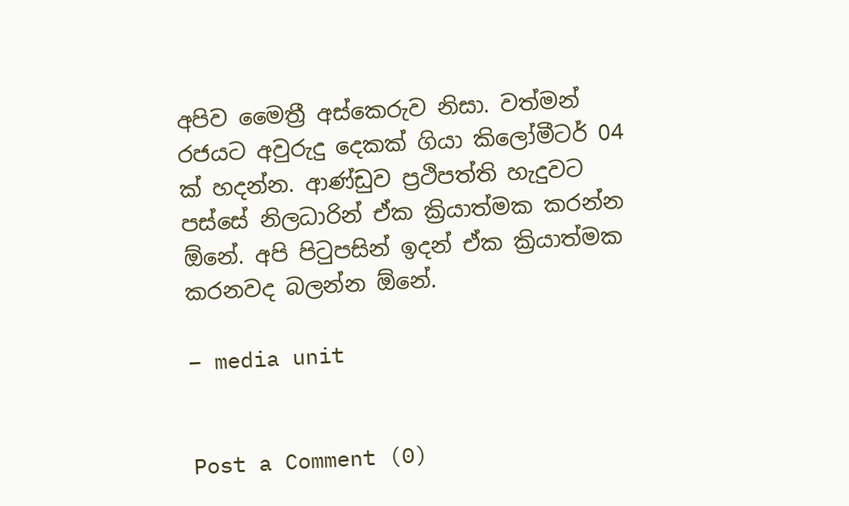අපිව මෛත්‍රී අස්කෙරුව නිසා. වත්මන් රජයට අවුරුදු දෙකක් ගියා කිලෝමීටර් 04 ක් හදන්න. ආණ්ඩුව ප්‍රථිපත්ති හැදුවට පස්සේ නිලධාරින් ඒක ක්‍රියාත්මක කරන්න ඕනේ. අපි පිටුපසින් ඉදන් ඒක ක්‍රියාත්මක කරනවද බලන්න ඕනේ.

– media unit


Post a Comment (0)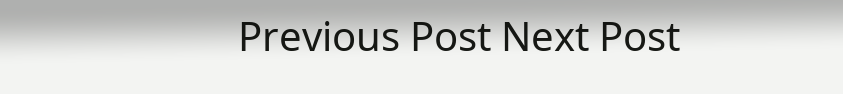Previous Post Next Post